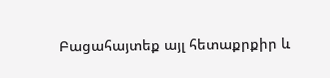Բացահայտեք այլ հետաքրքիր և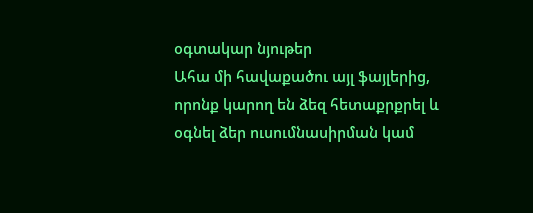օգտակար նյութեր
Ահա մի հավաքածու այլ ֆայլերից, որոնք կարող են ձեզ հետաքրքրել և օգնել ձեր ուսումնասիրման կամ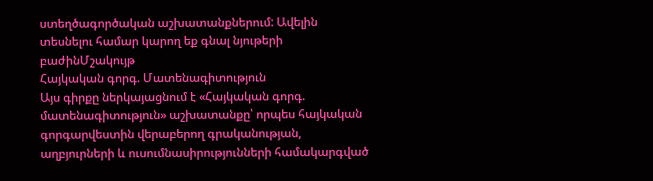ստեղծագործական աշխատանքներում: Ավելին տեսնելու համար կարող եք գնալ նյութերի բաժինՄշակույթ
Հայկական գորգ. Մատենագիտություն
Այս գիրքը ներկայացնում է «Հայկական գորգ. մատենագիտություն» աշխատանքը՝ որպես հայկական գորգարվեստին վերաբերող գրականության, աղբյուրների և ուսումնասիրությունների համակարգված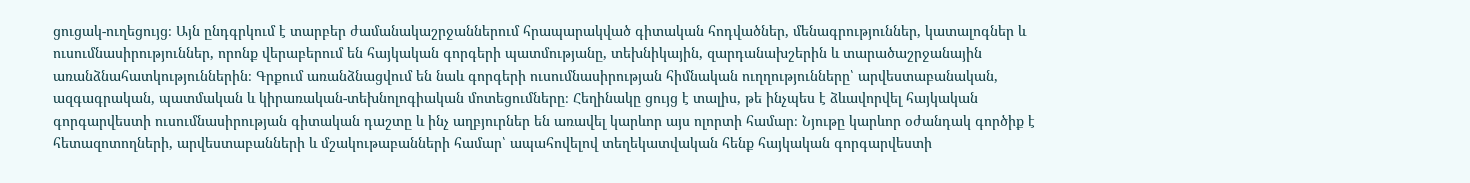ցուցակ-ուղեցույց։ Այն ընդգրկում է տարբեր ժամանակաշրջաններում հրապարակված գիտական հոդվածներ, մենագրություններ, կատալոգներ և ուսումնասիրություններ, որոնք վերաբերում են հայկական գորգերի պատմությանը, տեխնիկային, զարդանախշերին և տարածաշրջանային առանձնահատկություններին։ Գրքում առանձնացվում են նաև գորգերի ուսումնասիրության հիմնական ուղղությունները՝ արվեստաբանական, ազգագրական, պատմական և կիրառական-տեխնոլոգիական մոտեցումները։ Հեղինակը ցույց է տալիս, թե ինչպես է ձևավորվել հայկական գորգարվեստի ուսումնասիրության գիտական դաշտը և ինչ աղբյուրներ են առավել կարևոր այս ոլորտի համար։ Նյութը կարևոր օժանդակ գործիք է հետազոտողների, արվեստաբանների և մշակութաբանների համար՝ ապահովելով տեղեկատվական հենք հայկական գորգարվեստի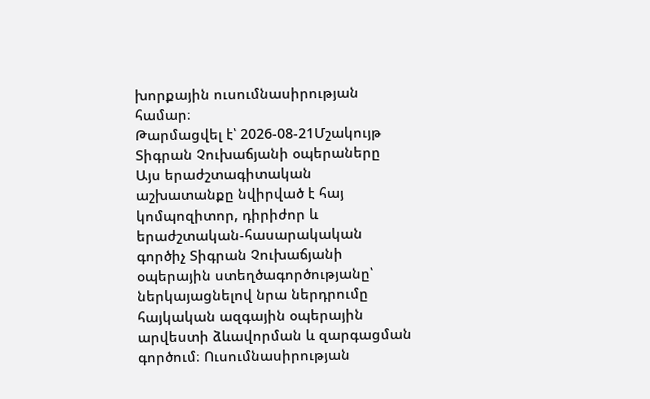խորքային ուսումնասիրության համար։
Թարմացվել է՝ 2026-08-21Մշակույթ
Տիգրան Չուխաճյանի օպերաները
Այս երաժշտագիտական աշխատանքը նվիրված է հայ կոմպոզիտոր, դիրիժոր և երաժշտական-հասարակական գործիչ Տիգրան Չուխաճյանի օպերային ստեղծագործությանը՝ ներկայացնելով նրա ներդրումը հայկական ազգային օպերային արվեստի ձևավորման և զարգացման գործում։ Ուսումնասիրության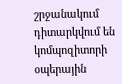շրջանակում դիտարկվում են կոմպոզիտորի օպերային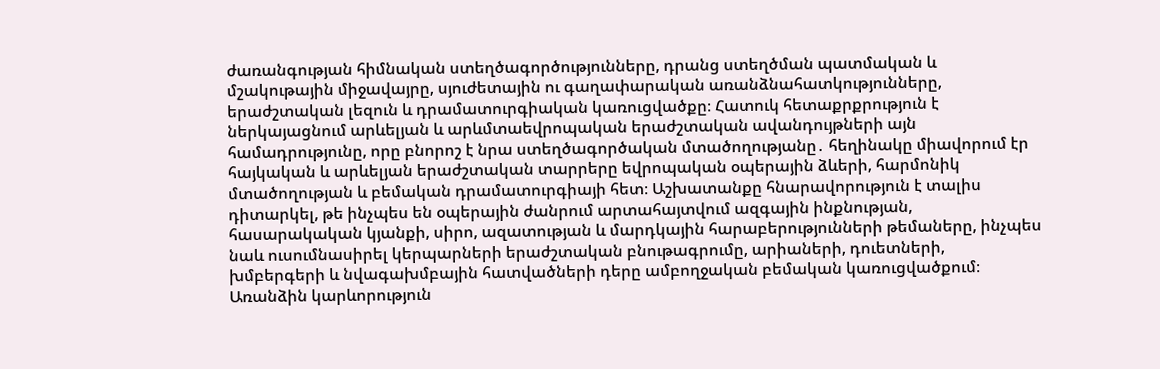ժառանգության հիմնական ստեղծագործությունները, դրանց ստեղծման պատմական և մշակութային միջավայրը, սյուժետային ու գաղափարական առանձնահատկությունները, երաժշտական լեզուն և դրամատուրգիական կառուցվածքը։ Հատուկ հետաքրքրություն է ներկայացնում արևելյան և արևմտաեվրոպական երաժշտական ավանդույթների այն համադրությունը, որը բնորոշ է նրա ստեղծագործական մտածողությանը․ հեղինակը միավորում էր հայկական և արևելյան երաժշտական տարրերը եվրոպական օպերային ձևերի, հարմոնիկ մտածողության և բեմական դրամատուրգիայի հետ։ Աշխատանքը հնարավորություն է տալիս դիտարկել, թե ինչպես են օպերային ժանրում արտահայտվում ազգային ինքնության, հասարակական կյանքի, սիրո, ազատության և մարդկային հարաբերությունների թեմաները, ինչպես նաև ուսումնասիրել կերպարների երաժշտական բնութագրումը, արիաների, դուետների, խմբերգերի և նվագախմբային հատվածների դերը ամբողջական բեմական կառուցվածքում։ Առանձին կարևորություն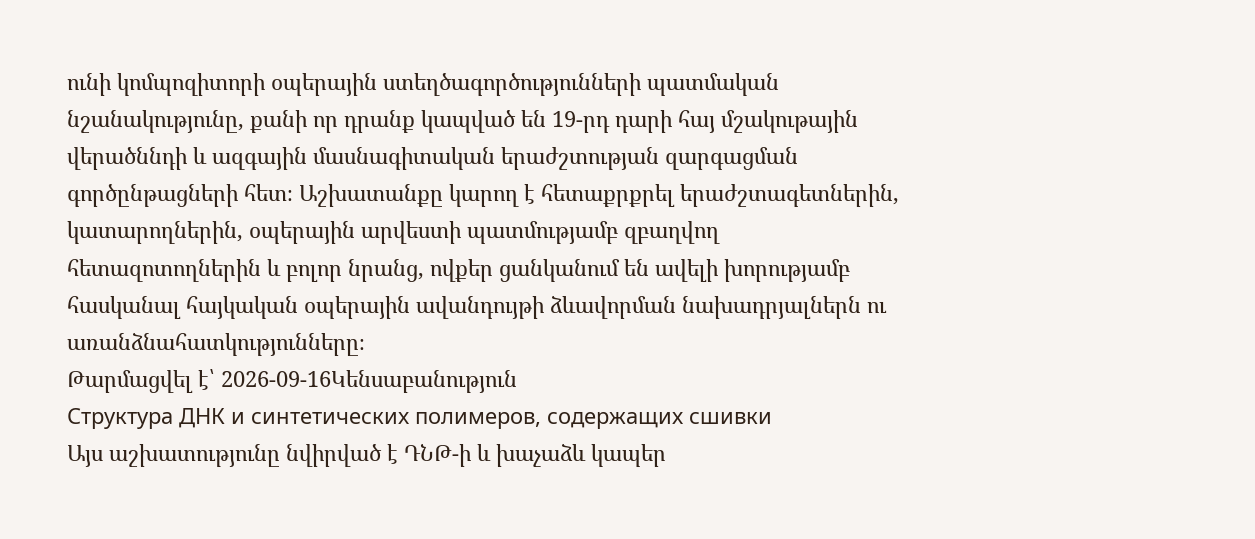ունի կոմպոզիտորի օպերային ստեղծագործությունների պատմական նշանակությունը, քանի որ դրանք կապված են 19-րդ դարի հայ մշակութային վերածննդի և ազգային մասնագիտական երաժշտության զարգացման գործընթացների հետ։ Աշխատանքը կարող է հետաքրքրել երաժշտագետներին, կատարողներին, օպերային արվեստի պատմությամբ զբաղվող հետազոտողներին և բոլոր նրանց, ովքեր ցանկանում են ավելի խորությամբ հասկանալ հայկական օպերային ավանդույթի ձևավորման նախադրյալներն ու առանձնահատկությունները։
Թարմացվել է՝ 2026-09-16Կենսաբանություն
Структура ДНК и синтетических полимеров, содержащих сшивки
Այս աշխատությունը նվիրված է ԴՆԹ-ի և խաչաձև կապեր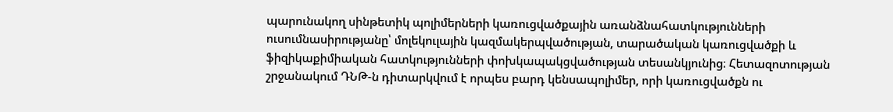պարունակող սինթետիկ պոլիմերների կառուցվածքային առանձնահատկությունների ուսումնասիրությանը՝ մոլեկուլային կազմակերպվածության, տարածական կառուցվածքի և ֆիզիկաքիմիական հատկությունների փոխկապակցվածության տեսանկյունից։ Հետազոտության շրջանակում ԴՆԹ-ն դիտարկվում է որպես բարդ կենսապոլիմեր, որի կառուցվածքն ու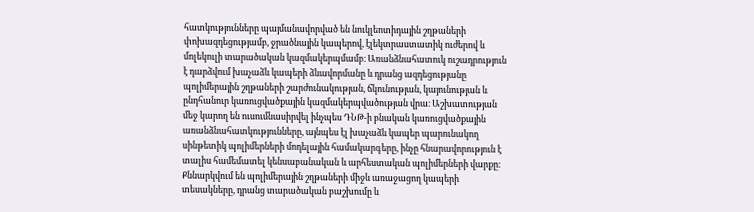հատկությունները պայմանավորված են նուկլեոտիդային շղթաների փոխազդեցությամբ, ջրածնային կապերով, էլեկտրաստատիկ ուժերով և մոլեկուլի տարածական կազմակերպմամբ։ Առանձնահատուկ ուշադրություն է դարձվում խաչաձև կապերի ձևավորմանը և դրանց ազդեցությանը պոլիմերային շղթաների շարժունակության, ճկունության, կայունության և ընդհանուր կառուցվածքային կազմակերպվածության վրա։ Աշխատության մեջ կարող են ուսումնասիրվել ինչպես ԴՆԹ-ի բնական կառուցվածքային առանձնահատկությունները, այնպես էլ խաչաձև կապեր պարունակող սինթետիկ պոլիմերների մոդելային համակարգերը, ինչը հնարավորություն է տալիս համեմատել կենսաբանական և արհեստական պոլիմերների վարքը։ Քննարկվում են պոլիմերային շղթաների միջև առաջացող կապերի տեսակները, դրանց տարածական բաշխումը և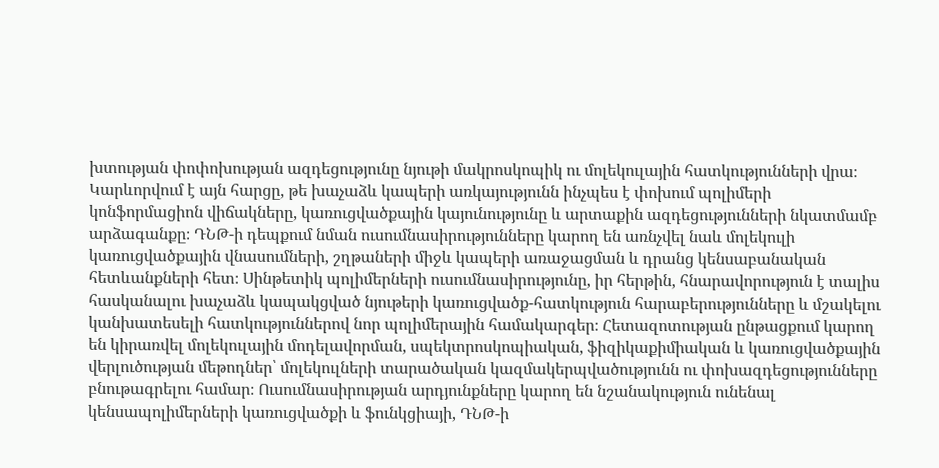խտության փոփոխության ազդեցությունը նյութի մակրոսկոպիկ ու մոլեկուլային հատկությունների վրա։ Կարևորվում է այն հարցը, թե խաչաձև կապերի առկայությունն ինչպես է փոխում պոլիմերի կոնֆորմացիոն վիճակները, կառուցվածքային կայունությունը և արտաքին ազդեցությունների նկատմամբ արձագանքը։ ԴՆԹ-ի դեպքում նման ուսումնասիրությունները կարող են առնչվել նաև մոլեկուլի կառուցվածքային վնասումների, շղթաների միջև կապերի առաջացման և դրանց կենսաբանական հետևանքների հետ։ Սինթետիկ պոլիմերների ուսումնասիրությունը, իր հերթին, հնարավորություն է տալիս հասկանալու խաչաձև կապակցված նյութերի կառուցվածք-հատկություն հարաբերությունները և մշակելու կանխատեսելի հատկություններով նոր պոլիմերային համակարգեր։ Հետազոտության ընթացքում կարող են կիրառվել մոլեկուլային մոդելավորման, սպեկտրոսկոպիական, ֆիզիկաքիմիական և կառուցվածքային վերլուծության մեթոդներ՝ մոլեկուլների տարածական կազմակերպվածությունն ու փոխազդեցությունները բնութագրելու համար։ Ուսումնասիրության արդյունքները կարող են նշանակություն ունենալ կենսապոլիմերների կառուցվածքի և ֆունկցիայի, ԴՆԹ-ի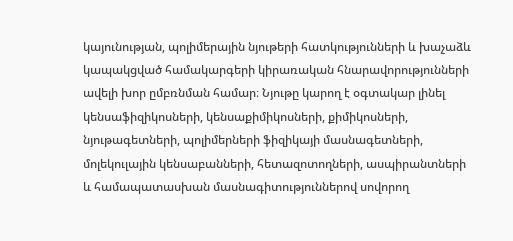կայունության, պոլիմերային նյութերի հատկությունների և խաչաձև կապակցված համակարգերի կիրառական հնարավորությունների ավելի խոր ըմբռնման համար։ Նյութը կարող է օգտակար լինել կենսաֆիզիկոսների, կենսաքիմիկոսների, քիմիկոսների, նյութագետների, պոլիմերների ֆիզիկայի մասնագետների, մոլեկուլային կենսաբանների, հետազոտողների, ասպիրանտների և համապատասխան մասնագիտություններով սովորող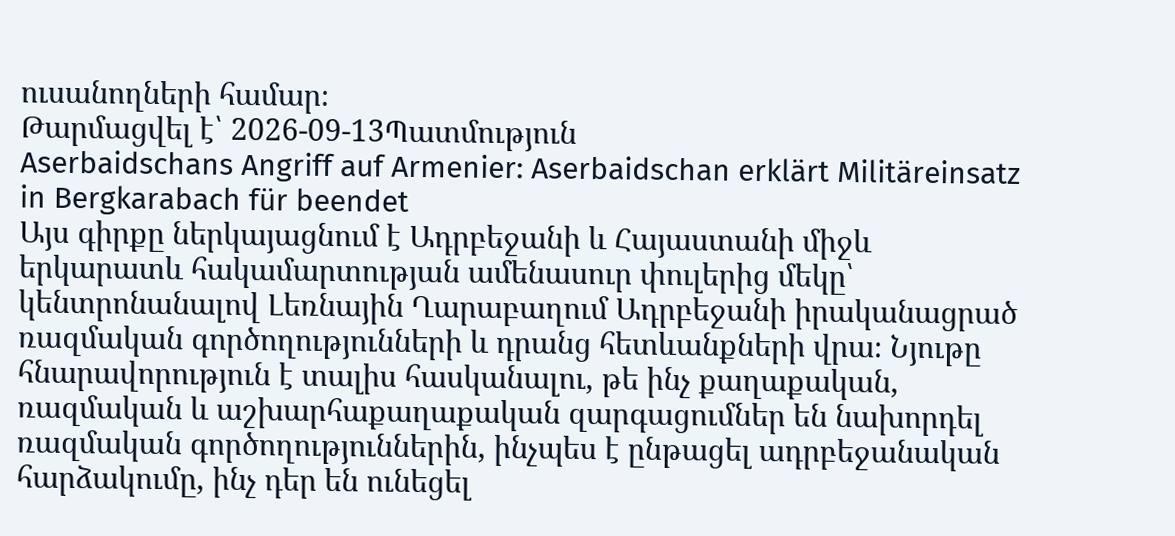ուսանողների համար։
Թարմացվել է՝ 2026-09-13Պատմություն
Aserbaidschans Angriff auf Armenier: Aserbaidschan erklärt Militäreinsatz in Bergkarabach für beendet
Այս գիրքը ներկայացնում է Ադրբեջանի և Հայաստանի միջև երկարատև հակամարտության ամենասուր փուլերից մեկը՝ կենտրոնանալով Լեռնային Ղարաբաղում Ադրբեջանի իրականացրած ռազմական գործողությունների և դրանց հետևանքների վրա։ Նյութը հնարավորություն է տալիս հասկանալու, թե ինչ քաղաքական, ռազմական և աշխարհաքաղաքական զարգացումներ են նախորդել ռազմական գործողություններին, ինչպես է ընթացել ադրբեջանական հարձակումը, ինչ դեր են ունեցել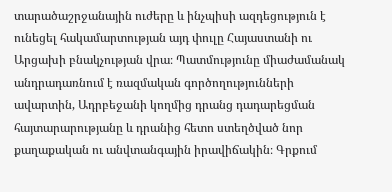տարածաշրջանային ուժերը և ինչպիսի ազդեցություն է ունեցել հակամարտության այդ փուլը Հայաստանի ու Արցախի բնակչության վրա։ Պատմությունը միաժամանակ անդրադառնում է ռազմական գործողությունների ավարտին, Ադրբեջանի կողմից դրանց դադարեցման հայտարարությանը և դրանից հետո ստեղծված նոր քաղաքական ու անվտանգային իրավիճակին։ Գրքում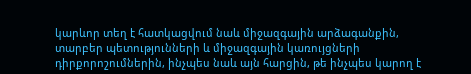կարևոր տեղ է հատկացվում նաև միջազգային արձագանքին, տարբեր պետությունների և միջազգային կառույցների դիրքորոշումներին, ինչպես նաև այն հարցին, թե ինչպես կարող է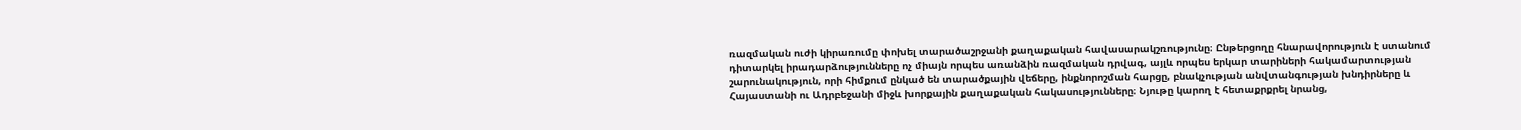ռազմական ուժի կիրառումը փոխել տարածաշրջանի քաղաքական հավասարակշռությունը։ Ընթերցողը հնարավորություն է ստանում դիտարկել իրադարձությունները ոչ միայն որպես առանձին ռազմական դրվագ, այլև որպես երկար տարիների հակամարտության շարունակություն, որի հիմքում ընկած են տարածքային վեճերը, ինքնորոշման հարցը, բնակչության անվտանգության խնդիրները և Հայաստանի ու Ադրբեջանի միջև խորքային քաղաքական հակասությունները։ Նյութը կարող է հետաքրքրել նրանց,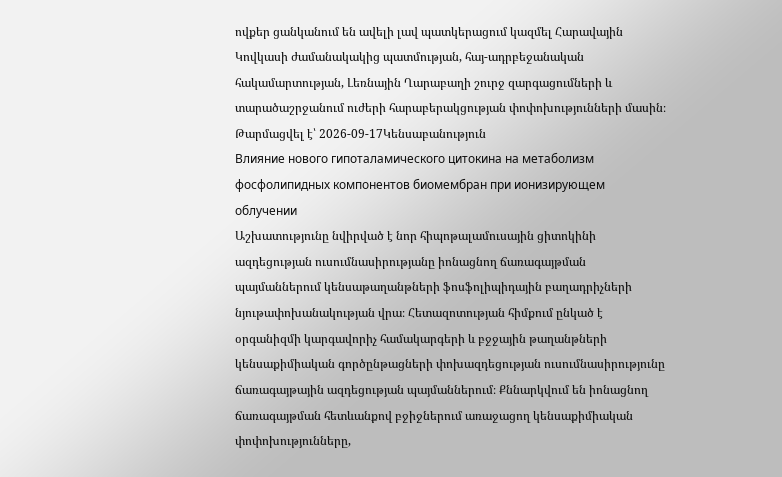ովքեր ցանկանում են ավելի լավ պատկերացում կազմել Հարավային Կովկասի ժամանակակից պատմության, հայ-ադրբեջանական հակամարտության, Լեռնային Ղարաբաղի շուրջ զարգացումների և տարածաշրջանում ուժերի հարաբերակցության փոփոխությունների մասին։
Թարմացվել է՝ 2026-09-17Կենսաբանություն
Влияние нового гипоталамического цитокина на метаболизм фосфолипидных компонентов биомембран при ионизирующем облучении
Աշխատությունը նվիրված է նոր հիպոթալամուսային ցիտոկինի ազդեցության ուսումնասիրությանը իոնացնող ճառագայթման պայմաններում կենսաթաղանթների ֆոսֆոլիպիդային բաղադրիչների նյութափոխանակության վրա։ Հետազոտության հիմքում ընկած է օրգանիզմի կարգավորիչ համակարգերի և բջջային թաղանթների կենսաքիմիական գործընթացների փոխազդեցության ուսումնասիրությունը ճառագայթային ազդեցության պայմաններում։ Քննարկվում են իոնացնող ճառագայթման հետևանքով բջիջներում առաջացող կենսաքիմիական փոփոխությունները,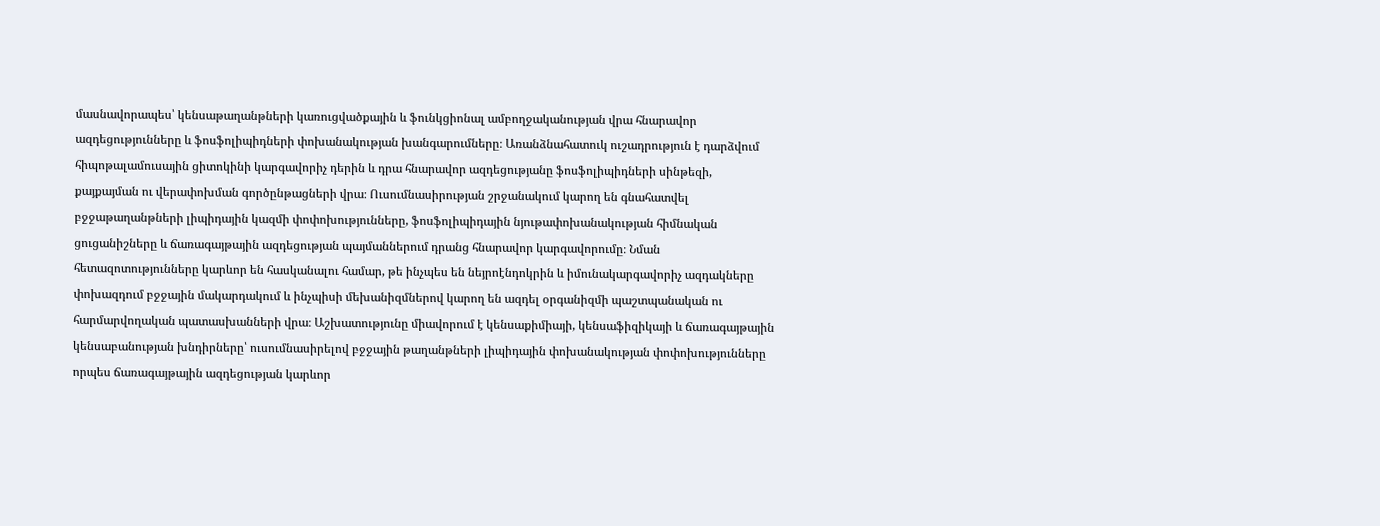մասնավորապես՝ կենսաթաղանթների կառուցվածքային և ֆունկցիոնալ ամբողջականության վրա հնարավոր ազդեցությունները և ֆոսֆոլիպիդների փոխանակության խանգարումները։ Առանձնահատուկ ուշադրություն է դարձվում հիպոթալամուսային ցիտոկինի կարգավորիչ դերին և դրա հնարավոր ազդեցությանը ֆոսֆոլիպիդների սինթեզի, քայքայման ու վերափոխման գործընթացների վրա։ Ուսումնասիրության շրջանակում կարող են գնահատվել բջջաթաղանթների լիպիդային կազմի փոփոխությունները, ֆոսֆոլիպիդային նյութափոխանակության հիմնական ցուցանիշները և ճառագայթային ազդեցության պայմաններում դրանց հնարավոր կարգավորումը։ Նման հետազոտությունները կարևոր են հասկանալու համար, թե ինչպես են նեյրոէնդոկրին և իմունակարգավորիչ ազդակները փոխազդում բջջային մակարդակում և ինչպիսի մեխանիզմներով կարող են ազդել օրգանիզմի պաշտպանական ու հարմարվողական պատասխանների վրա։ Աշխատությունը միավորում է կենսաքիմիայի, կենսաֆիզիկայի և ճառագայթային կենսաբանության խնդիրները՝ ուսումնասիրելով բջջային թաղանթների լիպիդային փոխանակության փոփոխությունները որպես ճառագայթային ազդեցության կարևոր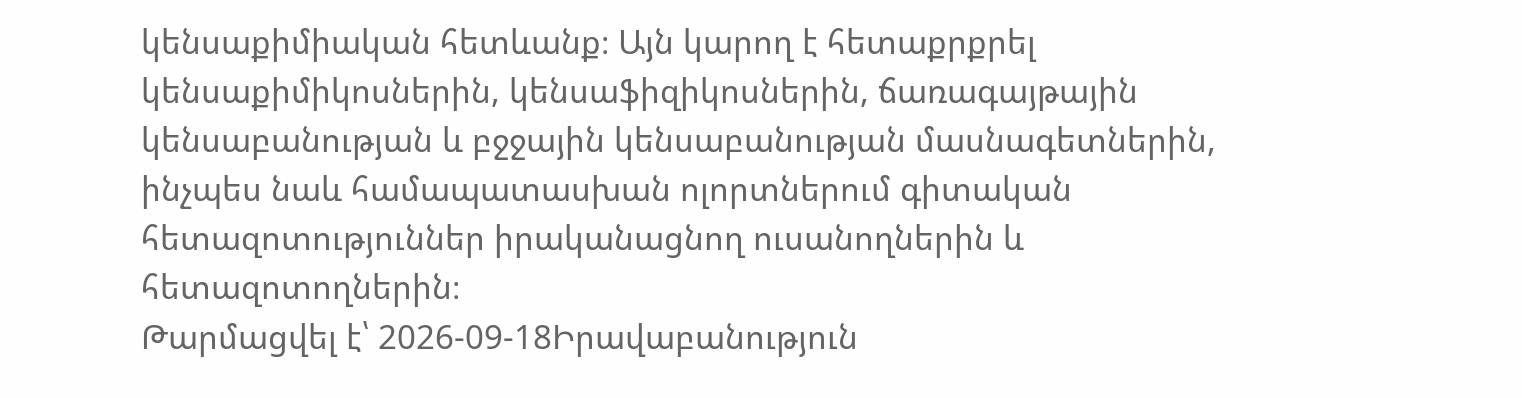կենսաքիմիական հետևանք։ Այն կարող է հետաքրքրել կենսաքիմիկոսներին, կենսաֆիզիկոսներին, ճառագայթային կենսաբանության և բջջային կենսաբանության մասնագետներին, ինչպես նաև համապատասխան ոլորտներում գիտական հետազոտություններ իրականացնող ուսանողներին և հետազոտողներին։
Թարմացվել է՝ 2026-09-18Իրավաբանություն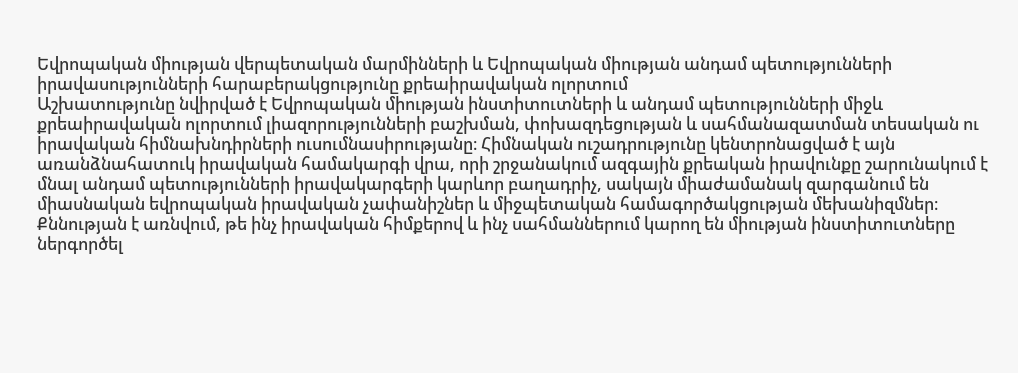Եվրոպական միության վերպետական մարմինների և Եվրոպական միության անդամ պետությունների իրավասությունների հարաբերակցությունը քրեաիրավական ոլորտում
Աշխատությունը նվիրված է Եվրոպական միության ինստիտուտների և անդամ պետությունների միջև քրեաիրավական ոլորտում լիազորությունների բաշխման, փոխազդեցության և սահմանազատման տեսական ու իրավական հիմնախնդիրների ուսումնասիրությանը։ Հիմնական ուշադրությունը կենտրոնացված է այն առանձնահատուկ իրավական համակարգի վրա, որի շրջանակում ազգային քրեական իրավունքը շարունակում է մնալ անդամ պետությունների իրավակարգերի կարևոր բաղադրիչ, սակայն միաժամանակ զարգանում են միասնական եվրոպական իրավական չափանիշներ և միջպետական համագործակցության մեխանիզմներ։ Քննության է առնվում, թե ինչ իրավական հիմքերով և ինչ սահմաններում կարող են միության ինստիտուտները ներգործել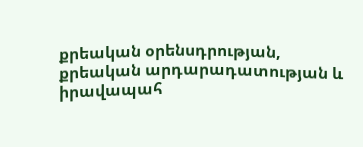քրեական օրենսդրության, քրեական արդարադատության և իրավապահ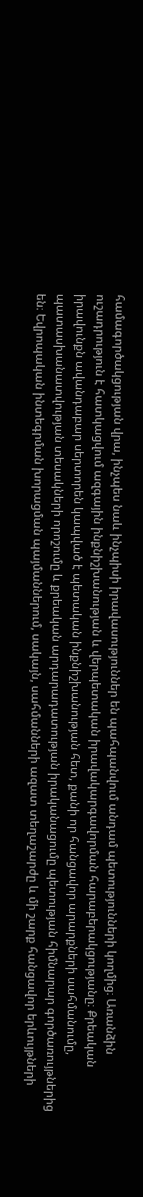համագործակցության վրա, ինչպես նաև ինչպիսի իրավասություններ են պահպանվում անդամ պետությունների կողմից։ Առանձին ուշադրություն է հատկացվում ազգային ինքնիշխանության և վերպետական իրավակարգավորման հարաբերակցությանը։ Քրեական իրավունքն ավանդաբար սերտորեն կապված է պետական ինքնիշխանության հետ, քանի որ հանցավոր արարքների սահմանումը, պատասխանատվության տեսակների որոշումը և քրեական արդարադատության իրականացումը պետության հիմնարար գործառույթներից են։ Եվրոպական ինտեգրման խորացման պայմաններում, սակայն, սահմանների ազատ տեղաշարժը և մի շարք հանցավոր երևույթների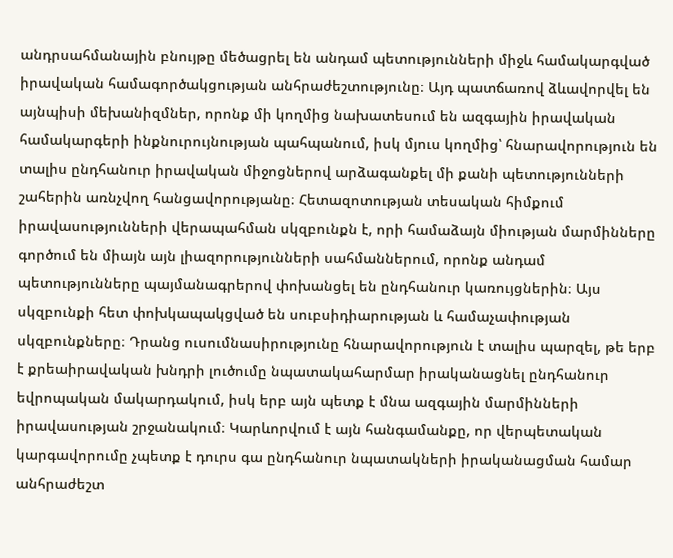անդրսահմանային բնույթը մեծացրել են անդամ պետությունների միջև համակարգված իրավական համագործակցության անհրաժեշտությունը։ Այդ պատճառով ձևավորվել են այնպիսի մեխանիզմներ, որոնք մի կողմից նախատեսում են ազգային իրավական համակարգերի ինքնուրույնության պահպանում, իսկ մյուս կողմից՝ հնարավորություն են տալիս ընդհանուր իրավական միջոցներով արձագանքել մի քանի պետությունների շահերին առնչվող հանցավորությանը։ Հետազոտության տեսական հիմքում իրավասությունների վերապահման սկզբունքն է, որի համաձայն միության մարմինները գործում են միայն այն լիազորությունների սահմաններում, որոնք անդամ պետությունները պայմանագրերով փոխանցել են ընդհանուր կառույցներին։ Այս սկզբունքի հետ փոխկապակցված են սուբսիդիարության և համաչափության սկզբունքները։ Դրանց ուսումնասիրությունը հնարավորություն է տալիս պարզել, թե երբ է քրեաիրավական խնդրի լուծումը նպատակահարմար իրականացնել ընդհանուր եվրոպական մակարդակում, իսկ երբ այն պետք է մնա ազգային մարմինների իրավասության շրջանակում։ Կարևորվում է այն հանգամանքը, որ վերպետական կարգավորումը չպետք է դուրս գա ընդհանուր նպատակների իրականացման համար անհրաժեշտ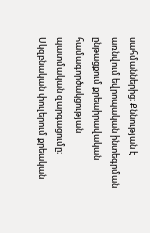սահմաններից։ Քննության է առնվում եվրոպական ինտեգրման ընթացքում քրեաիրավական համագործակցության պատմական զարգացումը։ Սկզբնական փուլերում քրեական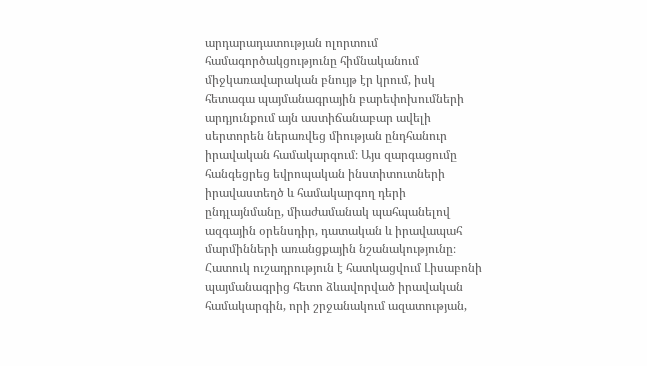արդարադատության ոլորտում համագործակցությունը հիմնականում միջկառավարական բնույթ էր կրում, իսկ հետագա պայմանագրային բարեփոխումների արդյունքում այն աստիճանաբար ավելի սերտորեն ներառվեց միության ընդհանուր իրավական համակարգում։ Այս զարգացումը հանգեցրեց եվրոպական ինստիտուտների իրավաստեղծ և համակարգող դերի ընդլայնմանը, միաժամանակ պահպանելով ազգային օրենսդիր, դատական և իրավապահ մարմինների առանցքային նշանակությունը։ Հատուկ ուշադրություն է հատկացվում Լիսաբոնի պայմանագրից հետո ձևավորված իրավական համակարգին, որի շրջանակում ազատության,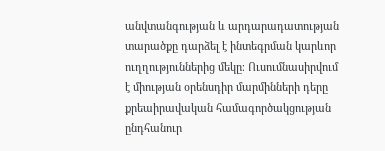անվտանգության և արդարադատության տարածքը դարձել է ինտեգրման կարևոր ուղղություններից մեկը։ Ուսումնասիրվում է միության օրենսդիր մարմինների դերը քրեաիրավական համագործակցության ընդհանուր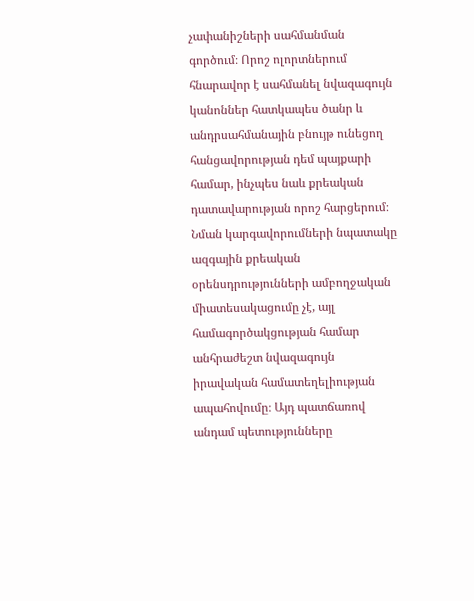չափանիշների սահմանման գործում։ Որոշ ոլորտներում հնարավոր է սահմանել նվազագույն կանոններ հատկապես ծանր և անդրսահմանային բնույթ ունեցող հանցավորության դեմ պայքարի համար, ինչպես նաև քրեական դատավարության որոշ հարցերում։ Նման կարգավորումների նպատակը ազգային քրեական օրենսդրությունների ամբողջական միատեսակացումը չէ, այլ համագործակցության համար անհրաժեշտ նվազագույն իրավական համատեղելիության ապահովումը։ Այդ պատճառով անդամ պետությունները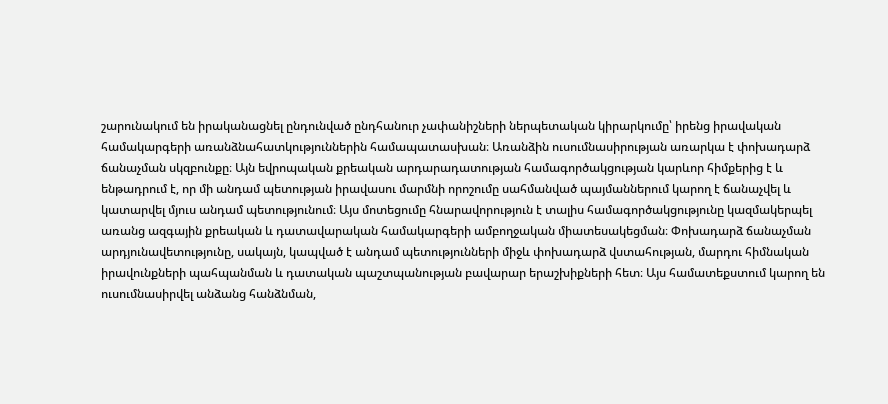շարունակում են իրականացնել ընդունված ընդհանուր չափանիշների ներպետական կիրարկումը՝ իրենց իրավական համակարգերի առանձնահատկություններին համապատասխան։ Առանձին ուսումնասիրության առարկա է փոխադարձ ճանաչման սկզբունքը։ Այն եվրոպական քրեական արդարադատության համագործակցության կարևոր հիմքերից է և ենթադրում է, որ մի անդամ պետության իրավասու մարմնի որոշումը սահմանված պայմաններում կարող է ճանաչվել և կատարվել մյուս անդամ պետությունում։ Այս մոտեցումը հնարավորություն է տալիս համագործակցությունը կազմակերպել առանց ազգային քրեական և դատավարական համակարգերի ամբողջական միատեսակեցման։ Փոխադարձ ճանաչման արդյունավետությունը, սակայն, կապված է անդամ պետությունների միջև փոխադարձ վստահության, մարդու հիմնական իրավունքների պահպանման և դատական պաշտպանության բավարար երաշխիքների հետ։ Այս համատեքստում կարող են ուսումնասիրվել անձանց հանձնման,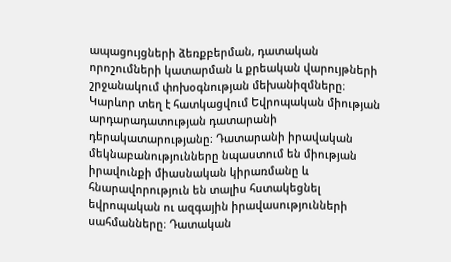ապացույցների ձեռքբերման, դատական որոշումների կատարման և քրեական վարույթների շրջանակում փոխօգնության մեխանիզմները։ Կարևոր տեղ է հատկացվում Եվրոպական միության արդարադատության դատարանի դերակատարությանը։ Դատարանի իրավական մեկնաբանությունները նպաստում են միության իրավունքի միասնական կիրառմանը և հնարավորություն են տալիս հստակեցնել եվրոպական ու ազգային իրավասությունների սահմանները։ Դատական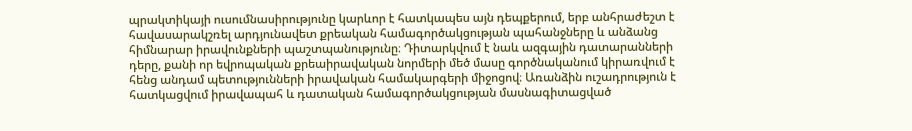պրակտիկայի ուսումնասիրությունը կարևոր է հատկապես այն դեպքերում, երբ անհրաժեշտ է հավասարակշռել արդյունավետ քրեական համագործակցության պահանջները և անձանց հիմնարար իրավունքների պաշտպանությունը։ Դիտարկվում է նաև ազգային դատարանների դերը, քանի որ եվրոպական քրեաիրավական նորմերի մեծ մասը գործնականում կիրառվում է հենց անդամ պետությունների իրավական համակարգերի միջոցով։ Առանձին ուշադրություն է հատկացվում իրավապահ և դատական համագործակցության մասնագիտացված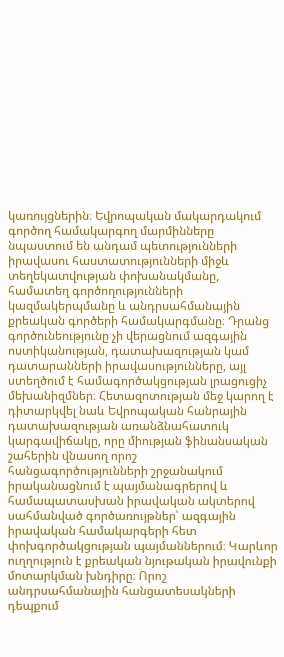կառույցներին։ Եվրոպական մակարդակում գործող համակարգող մարմինները նպաստում են անդամ պետությունների իրավասու հաստատությունների միջև տեղեկատվության փոխանակմանը, համատեղ գործողությունների կազմակերպմանը և անդրսահմանային քրեական գործերի համակարգմանը։ Դրանց գործունեությունը չի վերացնում ազգային ոստիկանության, դատախազության կամ դատարանների իրավասությունները, այլ ստեղծում է համագործակցության լրացուցիչ մեխանիզմներ։ Հետազոտության մեջ կարող է դիտարկվել նաև Եվրոպական հանրային դատախազության առանձնահատուկ կարգավիճակը, որը միության ֆինանսական շահերին վնասող որոշ հանցագործությունների շրջանակում իրականացնում է պայմանագրերով և համապատասխան իրավական ակտերով սահմանված գործառույթներ՝ ազգային իրավական համակարգերի հետ փոխգործակցության պայմաններում։ Կարևոր ուղղություն է քրեական նյութական իրավունքի մոտարկման խնդիրը։ Որոշ անդրսահմանային հանցատեսակների դեպքում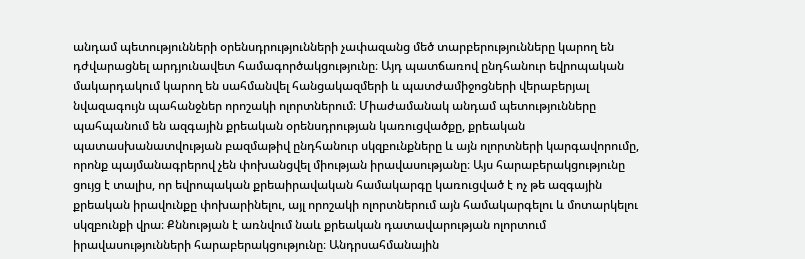անդամ պետությունների օրենսդրությունների չափազանց մեծ տարբերությունները կարող են դժվարացնել արդյունավետ համագործակցությունը։ Այդ պատճառով ընդհանուր եվրոպական մակարդակում կարող են սահմանվել հանցակազմերի և պատժամիջոցների վերաբերյալ նվազագույն պահանջներ որոշակի ոլորտներում։ Միաժամանակ անդամ պետությունները պահպանում են ազգային քրեական օրենսդրության կառուցվածքը, քրեական պատասխանատվության բազմաթիվ ընդհանուր սկզբունքները և այն ոլորտների կարգավորումը, որոնք պայմանագրերով չեն փոխանցվել միության իրավասությանը։ Այս հարաբերակցությունը ցույց է տալիս, որ եվրոպական քրեաիրավական համակարգը կառուցված է ոչ թե ազգային քրեական իրավունքը փոխարինելու, այլ որոշակի ոլորտներում այն համակարգելու և մոտարկելու սկզբունքի վրա։ Քննության է առնվում նաև քրեական դատավարության ոլորտում իրավասությունների հարաբերակցությունը։ Անդրսահմանային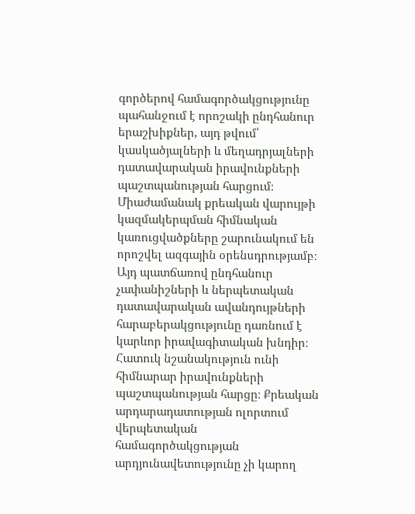գործերով համագործակցությունը պահանջում է որոշակի ընդհանուր երաշխիքներ, այդ թվում՝ կասկածյալների և մեղադրյալների դատավարական իրավունքների պաշտպանության հարցում։ Միաժամանակ քրեական վարույթի կազմակերպման հիմնական կառուցվածքները շարունակում են որոշվել ազգային օրենսդրությամբ։ Այդ պատճառով ընդհանուր չափանիշների և ներպետական դատավարական ավանդույթների հարաբերակցությունը դառնում է կարևոր իրավագիտական խնդիր։ Հատուկ նշանակություն ունի հիմնարար իրավունքների պաշտպանության հարցը։ Քրեական արդարադատության ոլորտում վերպետական համագործակցության արդյունավետությունը չի կարող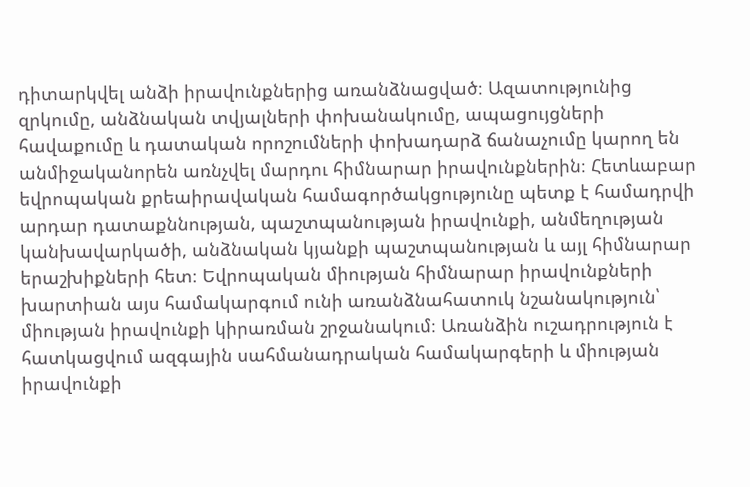դիտարկվել անձի իրավունքներից առանձնացված։ Ազատությունից զրկումը, անձնական տվյալների փոխանակումը, ապացույցների հավաքումը և դատական որոշումների փոխադարձ ճանաչումը կարող են անմիջականորեն առնչվել մարդու հիմնարար իրավունքներին։ Հետևաբար եվրոպական քրեաիրավական համագործակցությունը պետք է համադրվի արդար դատաքննության, պաշտպանության իրավունքի, անմեղության կանխավարկածի, անձնական կյանքի պաշտպանության և այլ հիմնարար երաշխիքների հետ։ Եվրոպական միության հիմնարար իրավունքների խարտիան այս համակարգում ունի առանձնահատուկ նշանակություն՝ միության իրավունքի կիրառման շրջանակում։ Առանձին ուշադրություն է հատկացվում ազգային սահմանադրական համակարգերի և միության իրավունքի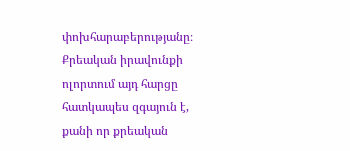փոխհարաբերությանը։ Քրեական իրավունքի ոլորտում այդ հարցը հատկապես զգայուն է, քանի որ քրեական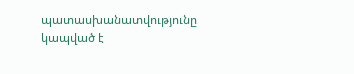պատասխանատվությունը կապված է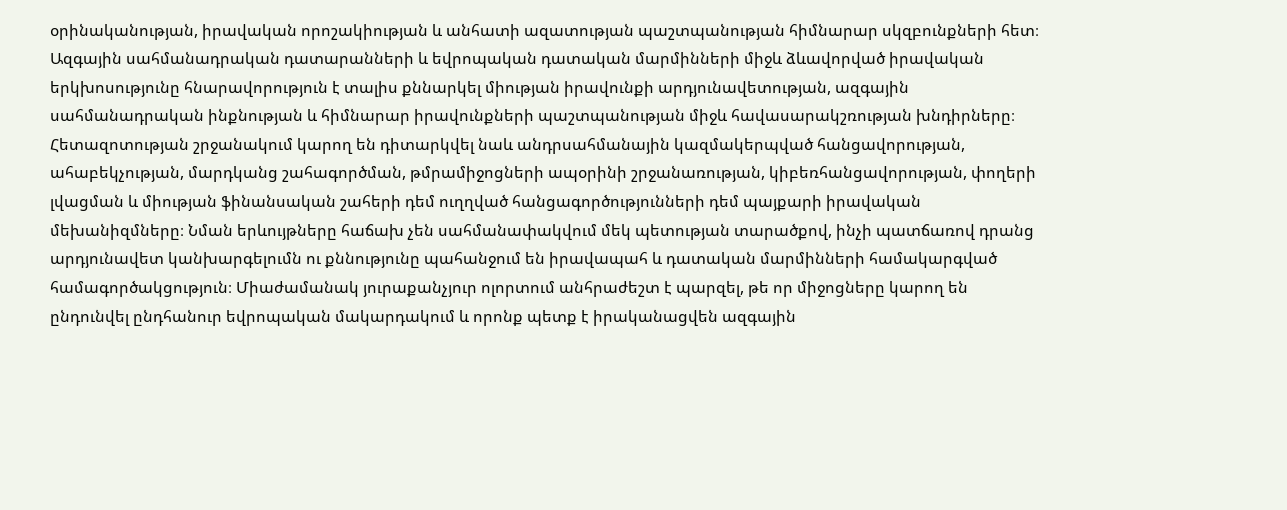օրինականության, իրավական որոշակիության և անհատի ազատության պաշտպանության հիմնարար սկզբունքների հետ։ Ազգային սահմանադրական դատարանների և եվրոպական դատական մարմինների միջև ձևավորված իրավական երկխոսությունը հնարավորություն է տալիս քննարկել միության իրավունքի արդյունավետության, ազգային սահմանադրական ինքնության և հիմնարար իրավունքների պաշտպանության միջև հավասարակշռության խնդիրները։ Հետազոտության շրջանակում կարող են դիտարկվել նաև անդրսահմանային կազմակերպված հանցավորության, ահաբեկչության, մարդկանց շահագործման, թմրամիջոցների ապօրինի շրջանառության, կիբեռհանցավորության, փողերի լվացման և միության ֆինանսական շահերի դեմ ուղղված հանցագործությունների դեմ պայքարի իրավական մեխանիզմները։ Նման երևույթները հաճախ չեն սահմանափակվում մեկ պետության տարածքով, ինչի պատճառով դրանց արդյունավետ կանխարգելումն ու քննությունը պահանջում են իրավապահ և դատական մարմինների համակարգված համագործակցություն։ Միաժամանակ յուրաքանչյուր ոլորտում անհրաժեշտ է պարզել, թե որ միջոցները կարող են ընդունվել ընդհանուր եվրոպական մակարդակում և որոնք պետք է իրականացվեն ազգային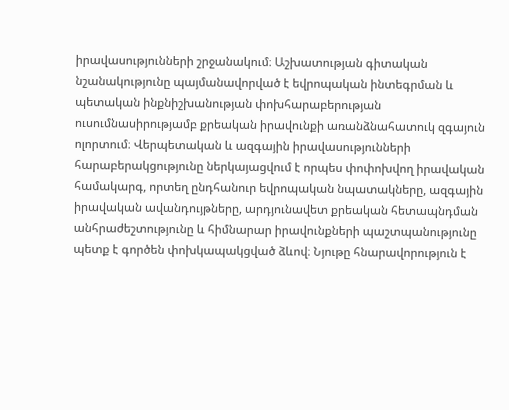իրավասությունների շրջանակում։ Աշխատության գիտական նշանակությունը պայմանավորված է եվրոպական ինտեգրման և պետական ինքնիշխանության փոխհարաբերության ուսումնասիրությամբ քրեական իրավունքի առանձնահատուկ զգայուն ոլորտում։ Վերպետական և ազգային իրավասությունների հարաբերակցությունը ներկայացվում է որպես փոփոխվող իրավական համակարգ, որտեղ ընդհանուր եվրոպական նպատակները, ազգային իրավական ավանդույթները, արդյունավետ քրեական հետապնդման անհրաժեշտությունը և հիմնարար իրավունքների պաշտպանությունը պետք է գործեն փոխկապակցված ձևով։ Նյութը հնարավորություն է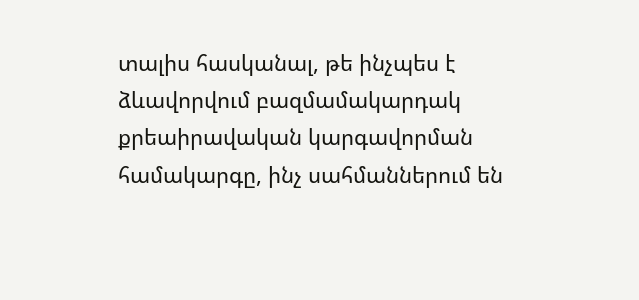տալիս հասկանալ, թե ինչպես է ձևավորվում բազմամակարդակ քրեաիրավական կարգավորման համակարգը, ինչ սահմաններում են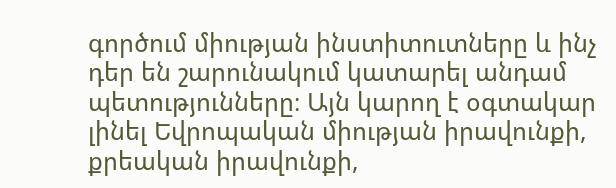գործում միության ինստիտուտները և ինչ դեր են շարունակում կատարել անդամ պետությունները։ Այն կարող է օգտակար լինել Եվրոպական միության իրավունքի, քրեական իրավունքի,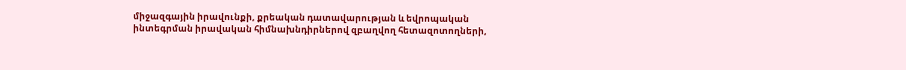միջազգային իրավունքի, քրեական դատավարության և եվրոպական ինտեգրման իրավական հիմնախնդիրներով զբաղվող հետազոտողների,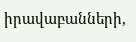իրավաբանների,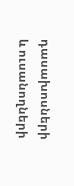դասախոսների և ուսանողների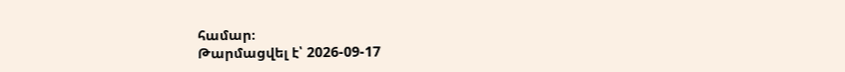համար։
Թարմացվել է՝ 2026-09-17